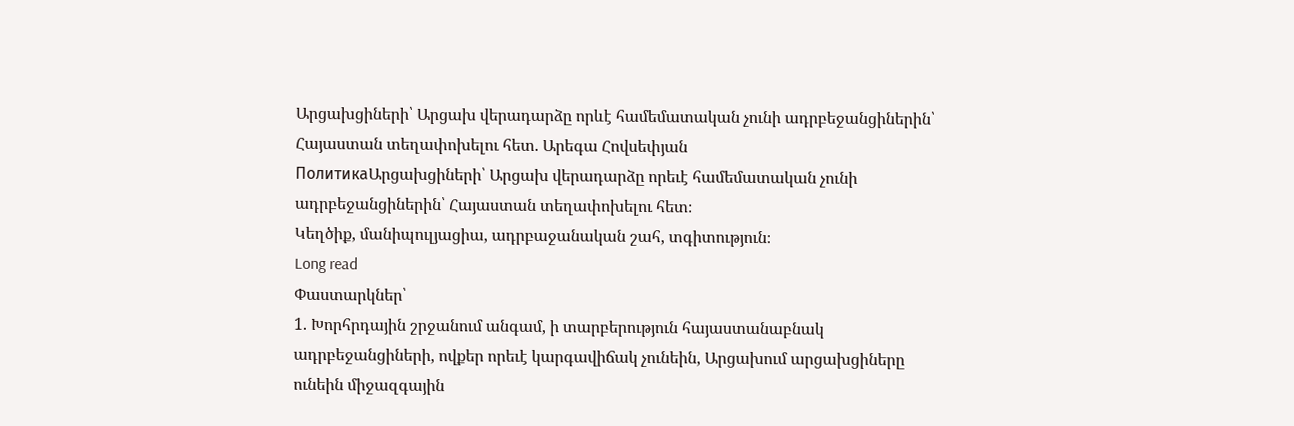Արցախցիների՝ Արցախ վերադարձը որևէ համեմատական չունի ադրբեջանցիներին՝ Հայաստան տեղափոխելու հետ. Արեգա Հովսեփյան
ПолитикаԱրցախցիների՝ Արցախ վերադարձը որեւէ համեմատական չունի ադրբեջանցիներին՝ Հայաստան տեղափոխելու հետ։
Կեղծիք, մանիպուլյացիա, ադրբաջանական շահ, տգիտություն։
Long read
Փաստարկներ՝
1. Խորհրդային շրջանում անգամ, ի տարբերություն հայաստանաբնակ ադրբեջանցիների, ովքեր որեւէ կարգավիճակ չունեին, Արցախում արցախցիները ունեին միջազգային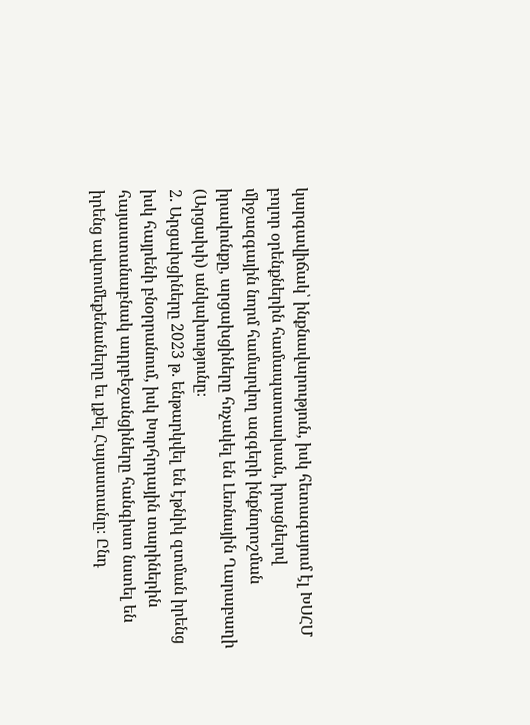կարգավիճակ՝ ինքնավարություն, իսկ հետագայում էլ ԽՍՀՄ բոլոր օրենքներին համապատասխան, իրացնելով միջազգային նորմ համարվող ազգերի ինքնորոշման իրավունքը, արցախցիները հռչակել են Լեռնային Ղարաբաղի (Արցախի) անկախությունը։
2. Արցախցիները 2023 թ. ենթարկվել են էթնիկ զտման իրենց իսկ հայրենի բնօրրանում, իսկ Խորհրդային տարիներին հայաստանաբնակ ադրբեջանցիները հանգիստ նստել են իրենց ավտոմեքենաները եւ լքել Հայաստանը։ Ընդ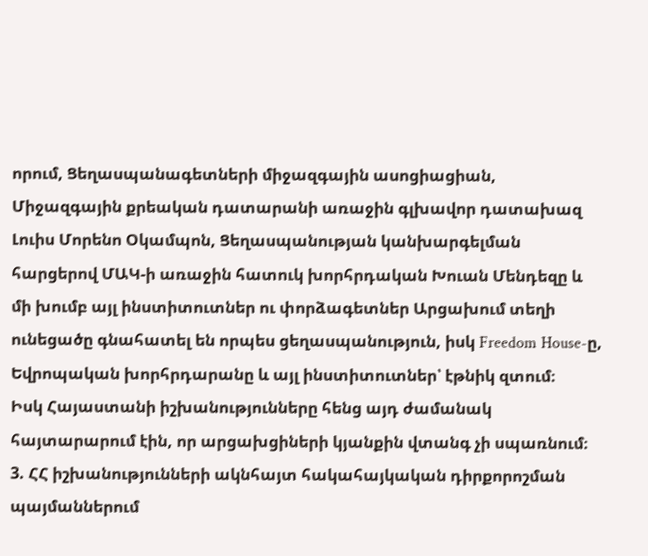որում, Ցեղասպանագետների միջազգային ասոցիացիան, Միջազգային քրեական դատարանի առաջին գլխավոր դատախազ Լուիս Մորենո Օկամպոն, Ցեղասպանության կանխարգելման հարցերով ՄԱԿ-ի առաջին հատուկ խորհրդական Խուան Մենդեզը և մի խումբ այլ ինստիտուտներ ու փորձագետներ Արցախում տեղի ունեցածը գնահատել են որպես ցեղասպանություն, իսկ Freedom House-ը, Եվրոպական խորհրդարանը և այլ ինստիտուտներ՝ էթնիկ զտում։
Իսկ Հայաստանի իշխանությունները հենց այդ ժամանակ հայտարարում էին, որ արցախցիների կյանքին վտանգ չի սպառնում։
3. ՀՀ իշխանությունների ակնհայտ հակահայկական դիրքորոշման պայմաններում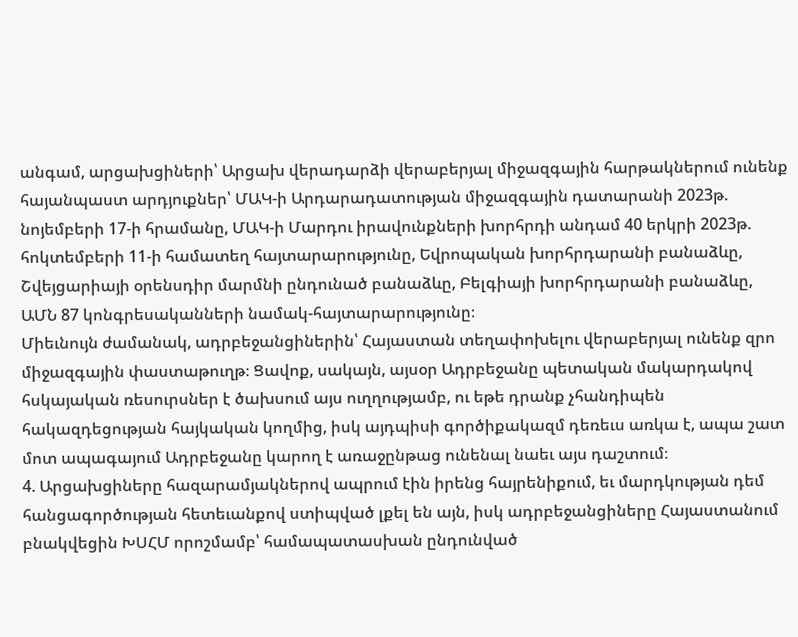անգամ, արցախցիների՝ Արցախ վերադարձի վերաբերյալ միջազգային հարթակներում ունենք հայանպաստ արդյուքներ՝ ՄԱԿ-ի Արդարադատության միջազգային դատարանի 2023թ. նոյեմբերի 17-ի հրամանը, ՄԱԿ-ի Մարդու իրավունքների խորհրդի անդամ 40 երկրի 2023թ. հոկտեմբերի 11-ի համատեղ հայտարարությունը, Եվրոպական խորհրդարանի բանաձևը, Շվեյցարիայի օրենսդիր մարմնի ընդունած բանաձևը, Բելգիայի խորհրդարանի բանաձևը, ԱՄՆ 87 կոնգրեսականների նամակ-հայտարարությունը։
Միեւնույն ժամանակ, ադրբեջանցիներին՝ Հայաստան տեղափոխելու վերաբերյալ ունենք զրո միջազգային փաստաթուղթ։ Ցավոք, սակայն, այսօր Ադրբեջանը պետական մակարդակով հսկայական ռեսուրսներ է ծախսում այս ուղղությամբ, ու եթե դրանք չհանդիպեն հակազդեցության հայկական կողմից, իսկ այդպիսի գործիքակազմ դեռեւս առկա է, ապա շատ մոտ ապագայում Ադրբեջանը կարող է առաջընթաց ունենալ նաեւ այս դաշտում։
4. Արցախցիները հազարամյակներով ապրում էին իրենց հայրենիքում, եւ մարդկության դեմ հանցագործության հետեւանքով ստիպված լքել են այն, իսկ ադրբեջանցիները Հայաստանում բնակվեցին ԽՍՀՄ որոշմամբ՝ համապատասխան ընդունված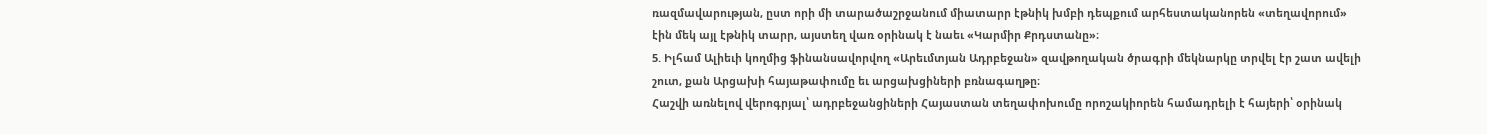ռազմավարության, ըստ որի մի տարածաշրջանում միատարր էթնիկ խմբի դեպքում արհեստականորեն «տեղավորում» էին մեկ այլ էթնիկ տարր, այստեղ վառ օրինակ է նաեւ «Կարմիր Քրդստանը»։
5. Իլհամ Ալիեւի կողմից ֆինանսավորվող «Արեւմտյան Ադրբեջան» զավթողական ծրագրի մեկնարկը տրվել էր շատ ավելի շուտ, քան Արցախի հայաթափումը եւ արցախցիների բռնագաղթը։
Հաշվի առնելով վերոգրյալ՝ ադրբեջանցիների Հայաստան տեղափոխումը որոշակիորեն համադրելի է հայերի՝ օրինակ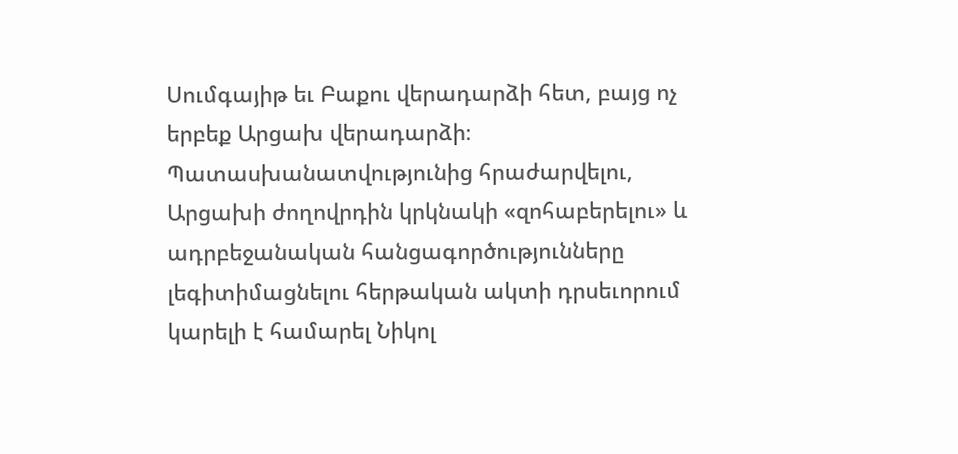Սումգայիթ եւ Բաքու վերադարձի հետ, բայց ոչ երբեք Արցախ վերադարձի։
Պատասխանատվությունից հրաժարվելու, Արցախի ժողովրդին կրկնակի «զոհաբերելու» և ադրբեջանական հանցագործությունները լեգիտիմացնելու հերթական ակտի դրսեւորում կարելի է համարել Նիկոլ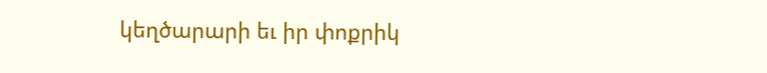կեղծարարի եւ իր փոքրիկ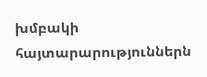խմբակի հայտարարություններն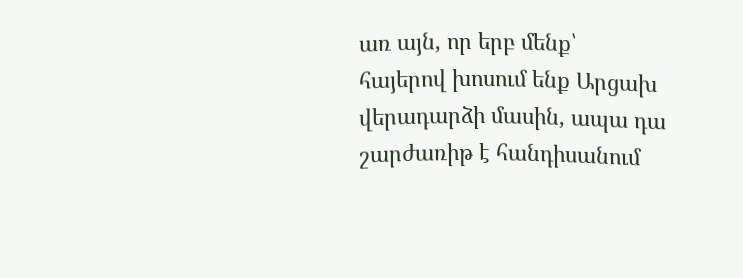առ այն, որ երբ մենք՝ հայերով խոսում ենք Արցախ վերադարձի մասին, ապա դա շարժառիթ է հանդիսանում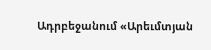Ադրբեջանում «Արեւմտյան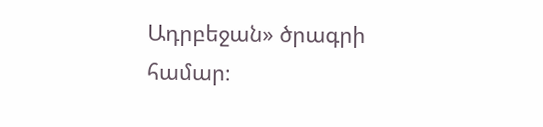Ադրբեջան» ծրագրի համար։